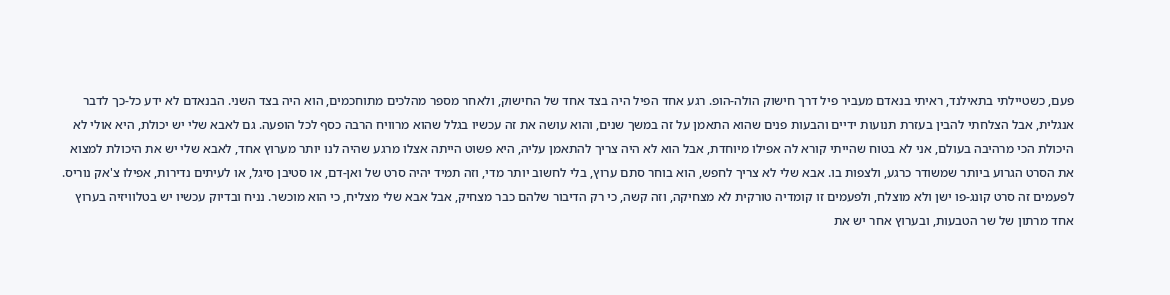פעם, כשטיילתי בתאילנד, ראיתי בנאדם מעביר פיל דרך חישוק הולה-הופ. רגע אחד הפיל היה בצד אחד של החישוק, ולאחר מספר מהלכים מתוחכמים, הוא היה בצד השני. הבנאדם לא ידע כל-כך לדבר אנגלית, אבל הצלחתי להבין בעזרת תנועות ידיים והבעות פנים שהוא התאמן על זה במשך שנים, והוא עושה את זה עכשיו בגלל שהוא מרוויח הרבה כסף לכל הופעה. גם לאבא שלי יש יכולת, היא אולי לא היכולת הכי מרהיבה בעולם, אני לא בטוח שהייתי קורא לה אפילו מיוחדת, אבל הוא לא היה צריך להתאמן עליה, היא פשוט הייתה אצלו מרגע שהיה לנו יותר מערוץ אחד, לאבא שלי יש את היכולת למצוא את הסרט הגרוע ביותר שמשודר כרגע, ולצפות בו. אבא שלי לא צריך לחפש, הוא בוחר סתם ערוץ, בלי לחשוב יותר מדי, וזה תמיד יהיה סרט של ואן-דם, או סטיבן סיגל, או לעיתים נדירות, אפילו צ'אק נוריס. לפעמים זה סרט קונג-פו ישן ולא מוצלח, ולפעמים זו קומדיה טורקית לא מצחיקה, וזה קשה, כי רק הדיבור שלהם כבר מצחיק, אבל אבא שלי מצליח, כי הוא מוכשר. נניח ובדיוק עכשיו יש בטלוויזיה בערוץ אחד מרתון של שר הטבעות, ובערוץ אחר יש את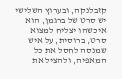קזבלנקה, ובערוץ השלישי יש סרט של ברגמן, הוא איכשהו יצליח למצוא סרט, ברוסית, על איש שמנסה לחסל את כל המאפיה, ולהציל את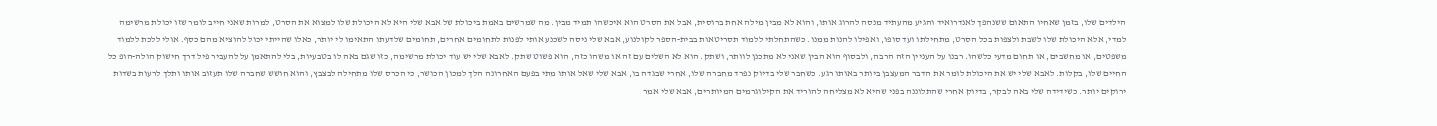הילדים שלו, בזמן שאחיו התאום ששנהפך לאנדרואיד והגיע מהעתיד מנסה להרוג אותו, והוא לא מבין מילה אחת ברוסית, אבל את הסרט הוא איכשהו תמיד מבין. מה שמרשים באמת ביכולת של אבא שלי היא לא היכולת שלו למצוא את הסרט, למרות שאני חייב לומר שזו יכולת מרשימה למדי, אלא היכולת שלו לשבת ולצפות בכל הסרט, מתחילתו ועד סופו, ואפילו להנות ממנו. כשהתחלתי ללמוד תסריטאות בבית-הספר לקולנוע, אבא שלי ניסה לשכנע אותי לפנות לתחומים אחרים, תחומים שלדעתו התאימו לי יותר, כאלו שהייתי יכול להוציא מהם כסף. אולי ללכת ללמוד משפטים, או מחשבים, או תחום מדעי כלשהו. רבנו על העניין הזה הרבה, ולבסוף הוא הבין שאני לא מתכנן לוותר, ושתק. הוא לא השלים עם זה או משהו כזה, הוא פשוט שתק. לאבא שלי יש עוד יכולת מרשימה, כזו שגם באה לו בטבעיות, בלי להתאמן על להעביר פיל דרך חישוק הולה-הופ כל החיים שלו, בקלות. לאבא שלי יש את היכולת לומר את הדבר המעצבן ביותר באותו רגע. כשחבר שלי בדיוק נפרד מחברה שלו, אחרי שבגדה בו, אבא שלי שאל אותו מתי בפעם האחרונה הלך למכון הכושר, כי הכרס שלו מתחילה לבצבץ, והוא חושש שחברה שלו תעזוב אותו ותלך לרעות בשדות ירוקים יותר. כשידידה שלי באה לבקר, בדיוק אחרי שהתלוננה בפני שהיא לא מצליחה להוריד את הקילוגרמים המיותרים, אבא שלי אמר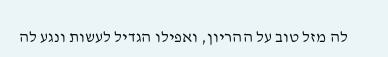לה מזל טוב על ההריון, ואפילו הגדיל לעשות ונגע לה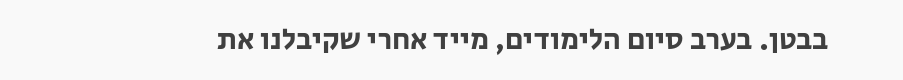בבטן. בערב סיום הלימודים, מייד אחרי שקיבלנו את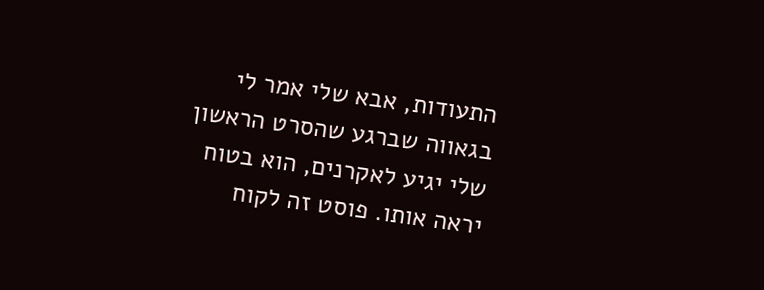התעודות, אבא שלי אמר לי בגאווה שברגע שהסרט הראשון שלי יגיע לאקרנים, הוא בטוח יראה אותו. פוסט זה לקוח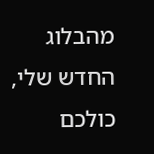מהבלוג החדש שלי, כולכם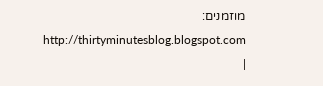מוזמנים: http://thirtyminutesblog.blogspot.com |